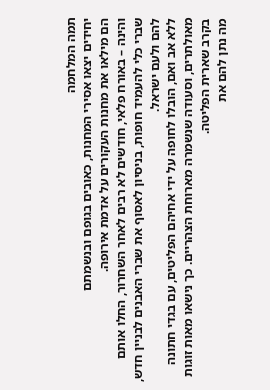תמה המלחמה
יחידים יצאו אסירי המחנות, כאובים בגופם ובנשמתם
הם מילאו את מחנות העקורים על אדמת אירופה.
והינה – באורח פלאי, חודשים לא רבים לאחר השחרור, החלו אותם שברי כלי להעמיד חופות, בניסיון לאסוף את שברי האבנים לבניין חדש, להם ולעם ישראל.
ללא אב ואם, הובלו לחופה על ידי אחיהם הפליטים, עם בגדי חתונה מאולתרים, וסעודה שנשמרה מארוחת הצהריים. כך נישאו מאות זוגות בקרב שארית הפליטה.
מה נתן להם את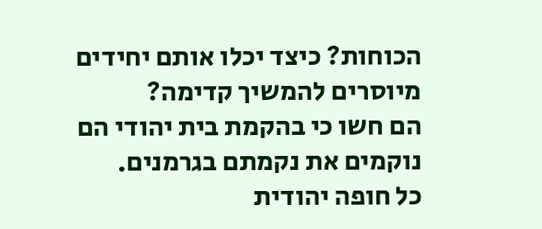הכוחות? כיצד יכלו אותם יחידים מיוסרים להמשיך קדימה?
הם חשו כי בהקמת בית יהודי הם נוקמים את נקמתם בגרמנים.
כל חופה יהודית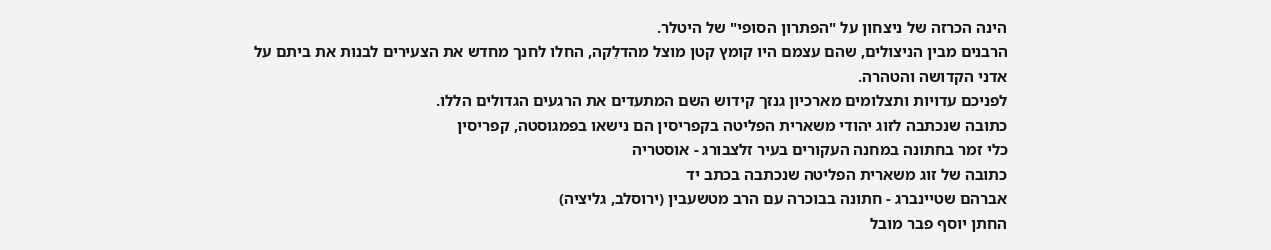הינה הכרזה של ניצחון על "הפתרון הסופי" של היטלר.
הרבנים מבין הניצולים, שהם עצמם היו קומץ קטן מוצל מהדלֵקה, החלו לחנך מחדש את הצעירים לבנות את ביתם על אדני הקדושה והטהרה.
לפניכם עדויות ותצלומים מארכיון גנזך קידוש השם המתעדים את הרגעים הגדולים הללו.
כתובה שנכתבה לזוג יהודי משארית הפליטה בקפריסין הם נישאו בפמגוסטה, קפריסין
כלי זמר בחתונה במחנה העקורים בעיר זלצבורג - אוסטריה
כתובה של זוג משארית הפליטה שנכתבה בכתב יד
אברהם שטיינברג - חתונה בבוכרה עם הרב מטשעבין (ירוסלב, גליציה)
החתן יוסף פבר מובל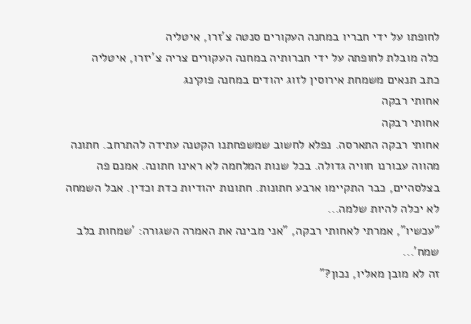לחופתו על ידי חבריו במחנה העקורים סנטה צ'זרו, איטליה
כלה מובלת לחופתה על ידי חברותיה במחנה העקורים צריה צ'יזרו, איטליה
כתב תנאים משמחת אירוסין לזוג יהודים במחנה פוקינג
אחותי רבקה
אחותי רבקה
אחותי רבקה התארסה. נפלא לחשוב שמשפחתנו הקטנה עתידה להתרחב. חתונה מהווה עבורנו חוויה גדולה. בכל שנות המלחמה לא ראינו חתונה. אמנם פה בצלסהיים, כבר התקיימו ארבע חתונות. חתונות יהודיות כדת וכדין. אבל השמחה לא יכלה להיות שלמה...
"עכשיו", אמרתי לאחותי רבקה, "אני מבינה את האמרה השגורה: 'שמחות בלב שמח'...
זה לא מובן מאליו, נכון?"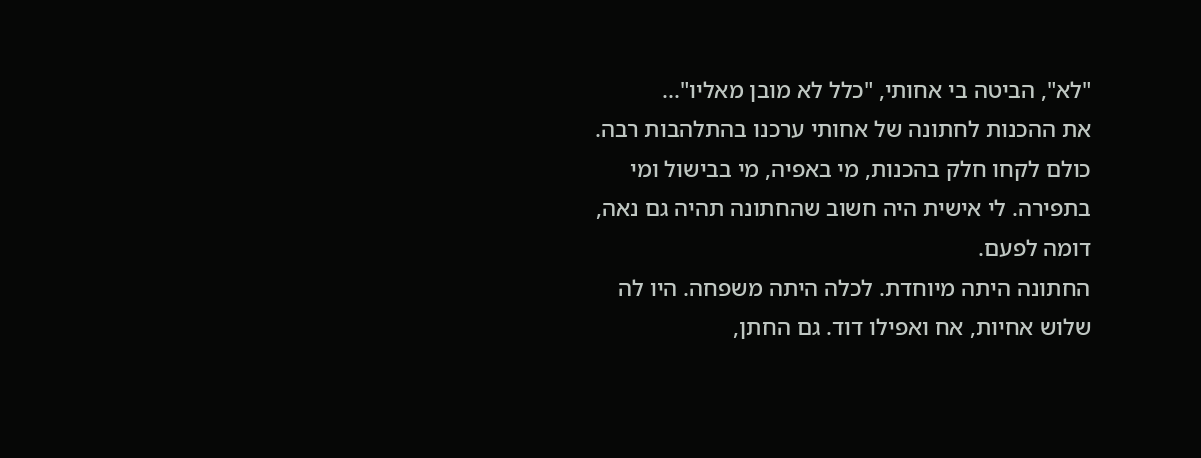"לא", הביטה בי אחותי, "כלל לא מובן מאליו"...
את ההכנות לחתונה של אחותי ערכנו בהתלהבות רבה. כולם לקחו חלק בהכנות, מי באפיה, מי בבישול ומי בתפירה. לי אישית היה חשוב שהחתונה תהיה גם נאה, דומה לפעם.
החתונה היתה מיוחדת. לכלה היתה משפחה. היו לה שלוש אחיות, אח ואפילו דוד. גם החתן,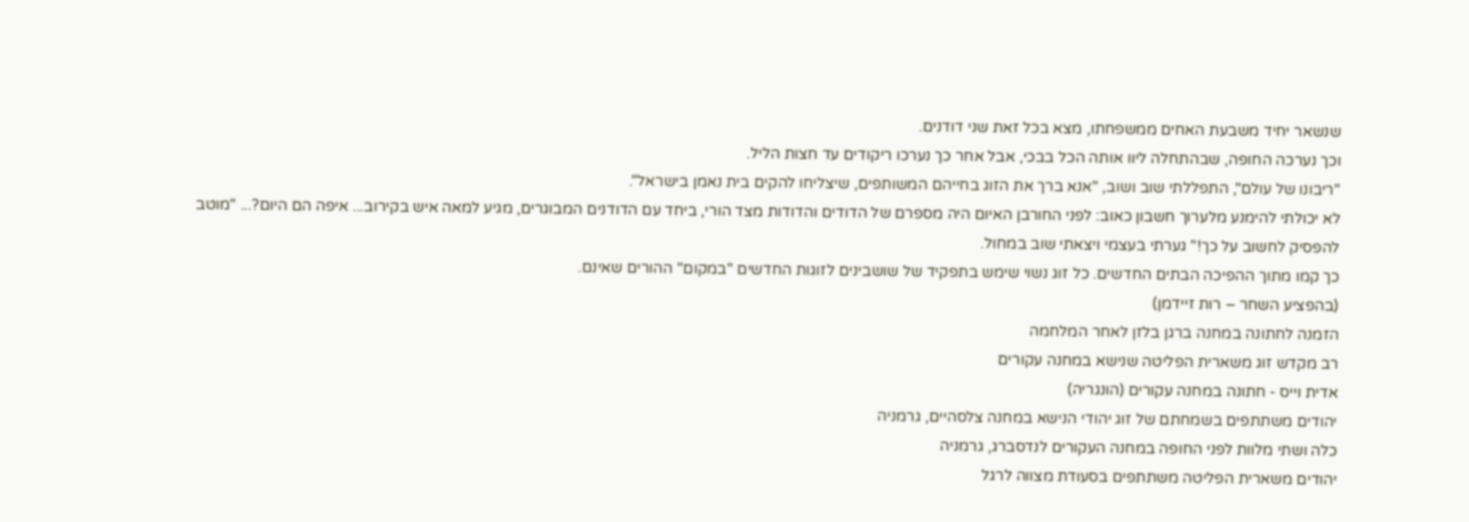שנשאר יחיד משבעת האחים ממשפחתו, מצא בכל זאת שני דודנים.
וכך נערכה החופה, שבהתחלה ליוו אותה הכל בבכי, אבל אחר כך נערכו ריקודים עד חצות הליל.
"ריבונו של עולם", התפללתי שוב ושוב, "אנא ברך את הזוג בחייהם המשותפים, שיצליחו להקים בית נאמן בישראל".
לא יכולתי להימנע מלערוך חשבון כאוב: לפני החורבן האיום היה מספרם של הדודים והדודות מצד הורי, ביחד עם הדודנים המבוגרים, מגיע למאה איש בקירוב... איפה הם היום?... "מוטב להפסיק לחשוב על כך!" גערתי בעצמי ויצאתי שוב במחול.
כך קמו מתוך ההפיכה הבתים החדשים. כל זוג נשוי שימש בתפקיד של שושבינים לזוגות החדשים "במקום" ההורים שאינם.
(בהפציע השחר – רות זיידמן)
הזמנה לחתונה במחנה ברגן בלזן לאחר המלחמה
רב מקדש זוג משארית הפליטה שנישא במחנה עקורים
אדית וייס - חתונה במחנה עקורים (הונגריה)
יהודים משתתפים בשמחתם של זוג יהודי הנישא במחנה צלסהיים, גרמניה
כלה ושתי מלוות לפני החופה במחנה העקורים לנדסברג, גרמניה
יהודים משארית הפליטה משתתפים בסעודת מצווה לרגל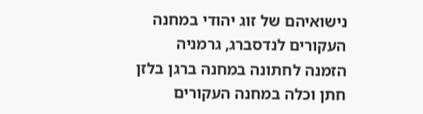נישואיהם של זוג יהודי במחנה העקורים לנדסברג, גרמניה
הזמנה לחתונה במחנה ברגן בלזן
חתן וכלה במחנה העקורים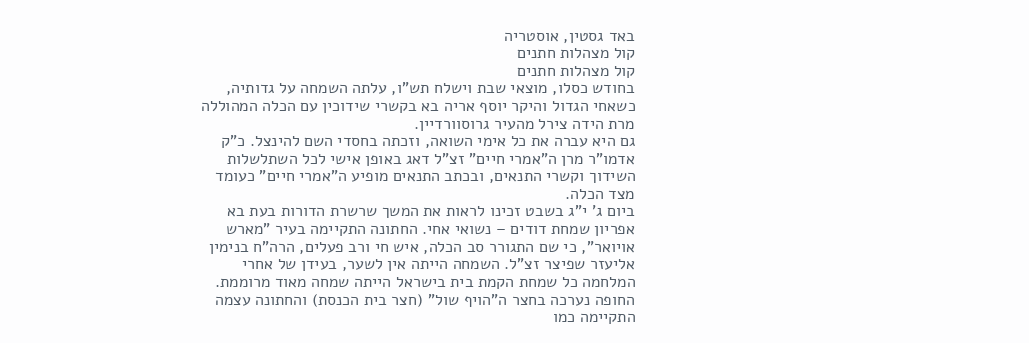באד גסטין, אוסטריה
קול מצהלות חתנים
קול מצהלות חתנים
בחודש כסלו, מוצאי שבת וישלח תש"ו, עלתה השמחה על גדותיה, כשאחי הגדול והיקר יוסף אריה בא בקשרי שידוכין עם הכלה המהוללה מרת הידה צירל מהעיר גרוסוורדיין.
גם היא עברה את כל אימי השואה, וזכתה בחסדי השם להינצל. כ"ק אדמו"ר מרן ה"אמרי חיים" זצ"ל דאג באופן אישי לכל השתלשלות השידוך וקשרי התנאים, ובכתב התנאים מופיע ה"אמרי חיים" כעומד מצד הכלה.
ביום ג' י"ג בשבט זכינו לראות את המשך שרשרת הדורות בעת בא אפריון שמחת דודים – נשואי אחי. החתונה התקיימה בעיר "מארש אויואר", כי שם התגורר סב הכלה, איש חי ורב פעלים, הרה"ח בנימין אליעזר שפיצר זצ"ל. השמחה הייתה אין לשער, בעידן של אחרי המלחמה כל שמחת הקמת בית בישראל הייתה שמחה מאוד מרוממת. החופה נערכה בחצר ה"הויף שול" (חצר בית הכנסת) והחתונה עצמה התקיימה כמו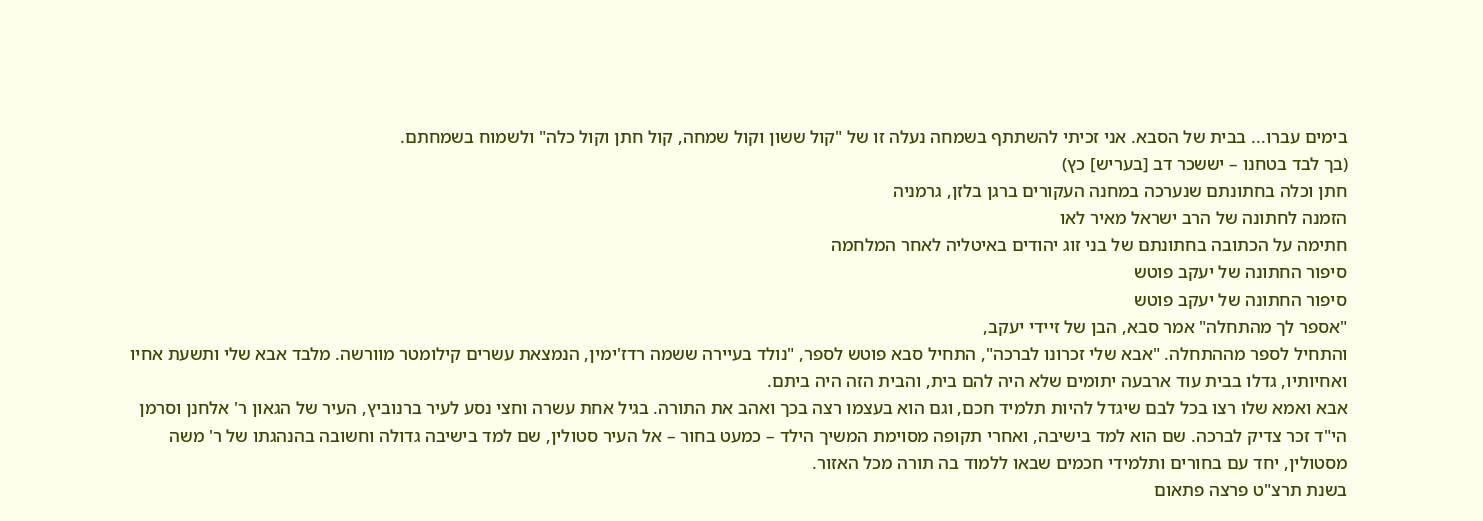בימים עברו... בבית של הסבא. אני זכיתי להשתתף בשמחה נעלה זו של "קול ששון וקול שמחה, קול חתן וקול כלה" ולשמוח בשמחתם.
(בך לבד בטחנו – יששכר דב [בעריש] כץ)
חתן וכלה בחתונתם שנערכה במחנה העקורים ברגן בלזן, גרמניה
הזמנה לחתונה של הרב ישראל מאיר לאו
חתימה על הכתובה בחתונתם של בני זוג יהודים באיטליה לאחר המלחמה
סיפור החתונה של יעקב פוטש
סיפור החתונה של יעקב פוטש
"אספר לך מהתחלה" אמר סבא, הבן של זיידי יעקב,
והתחיל לספר מההתחלה. "אבא שלי זכרונו לברכה", התחיל סבא פוטש לספר, "נולד בעיירה ששמה רדז'ימין, הנמצאת עשרים קילומטר מוורשה. מלבד אבא שלי ותשעת אחיו ואחיותיו, גדלו בבית עוד ארבעה יתומים שלא היה להם בית, והבית הזה היה ביתם.
אבא ואמא שלו רצו בכל לבם שיגדל להיות תלמיד חכם, וגם הוא בעצמו רצה בכך ואהב את התורה. בגיל אחת עשרה וחצי נסע לעיר ברנוביץ, העיר של הגאון ר' אלחנן וסרמן הי"ד זכר צדיק לברכה. שם הוא למד בישיבה, ואחרי תקופה מסוימת המשיך הילד – כמעט בחור – אל העיר סטולין, שם למד בישיבה גדולה וחשובה בהנהגתו של ר' משה מסטולין, יחד עם בחורים ותלמידי חכמים שבאו ללמוד בה תורה מכל האזור.
בשנת תרצ"ט פרצה פתאום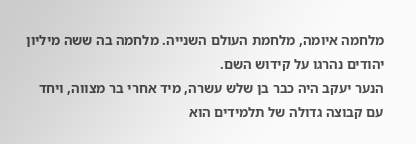מלחמה איומה, מלחמת העולם השנייה. מלחמה בה ששה מיליון יהודים נהרגו על קידוש השם.
הנער יעקב היה כבר בן שלש עשרה, מיד אחרי בר מצווה, ויחד עם קבוצה גדולה של תלמידים הוא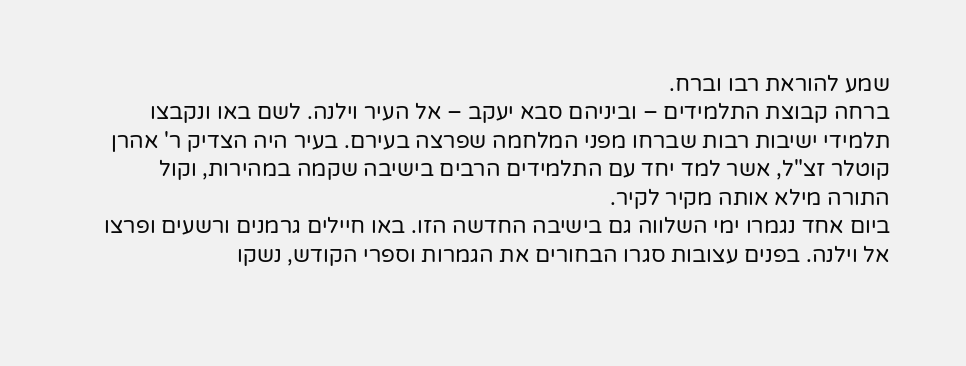שמע להוראת רבו וברח.
ברחה קבוצת התלמידים – וביניהם סבא יעקב – אל העיר וילנה. לשם באו ונקבצו תלמידי ישיבות רבות שברחו מפני המלחמה שפרצה בעירם. בעיר היה הצדיק ר' אהרן קוטלר זצ"ל, אשר למד יחד עם התלמידים הרבים בישיבה שקמה במהירות, וקול התורה מילא אותה מקיר לקיר.
ביום אחד נגמרו ימי השלווה גם בישיבה החדשה הזו. באו חיילים גרמנים ורשעים ופרצו אל וילנה. בפנים עצובות סגרו הבחורים את הגמרות וספרי הקודש, נשקו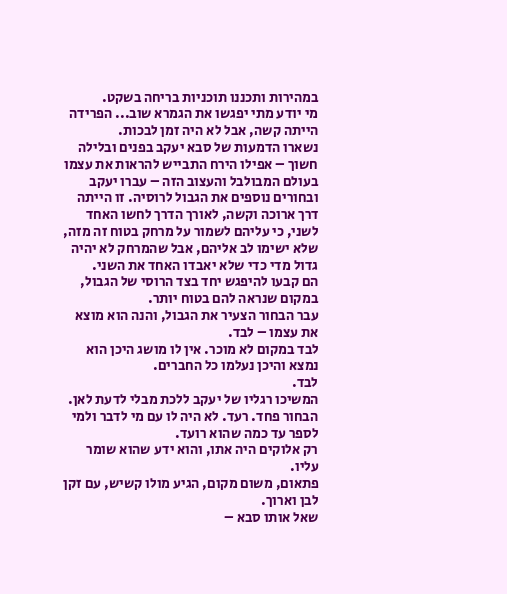במהירות ותכננו תוכניות בריחה בשקט.
מי יודע מתי יפגשו את הגמרא שוב... הפרידה הייתה קשה, אבל לא היה זמן לבכות.
נשארו הדמעות של סבא יעקב בפנים ובלילה חשוך – אפילו הירח התבייש להראות את עצמו בעולם המבולבל והעצוב הזה – עברו יעקב ובחורים נוספים את הגבול לרוסיה. זו הייתה דרך ארוכה וקשה, לאורך הדרך לחשו האחד לשני, כי עליהם לשמור על מרחק בטוח זה מזה, שלא ישימו לב אליהם, אבל שהמרחק לא יהיה גדול מדי כדי שלא יאבדו האחד את השני.
הם קבעו להיפגש יחד בצד הרוסי של הגבול, במקום שנראה להם בטוח יותר.
עבר הבחור הצעיר את הגבול, והנה הוא מוצא את עצמו – לבד.
לבד במקום לא מוכר. אין לו מושג היכן הוא נמצא והיכן נעלמו כל החברים.
לבד.
המשיכו רגליו של יעקב ללכת מבלי לדעת לאן. הבחור פחד. רעד. לא היה לו עם מי לדבר ולמי לספר עד כמה שהוא רועד.
רק אלוקים היה אתו, והוא ידע שהוא שומר עליו.
פתאום, משום מקום, הגיע מולו קשיש, עם זקן לבן וארוך.
שאל אותו סבא –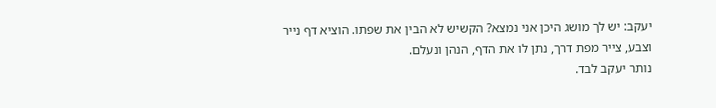יעקב: יש לך מושג היכן אני נמצא? הקשיש לא הבין את שפתו. הוציא דף נייר וצבע, צייר מפת דרך, נתן לו את הדף, הנהן ונעלם.
נותר יעקב לבד.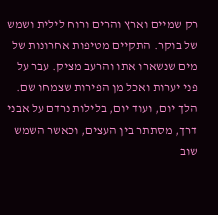רק שמיים וארץ והרים ורוח לילית ושמש של בוקר. התקיים מטיפות אחרונות של מים שנשארו אתו והרעב מציק. עבר על פני יערות ואכל מן הפירות שצמחו שם. הלך יום, ועוד יום, בלילות נרדם על אבני דרך, מסתתר בין העצים, וכאשר השמש שוב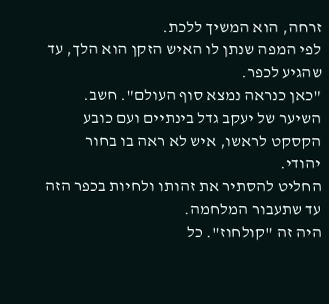זרחה, הוא המשיך ללכת.
לפי המפה שנתן לו האיש הזקן הוא הלך, עד שהגיע לכפר.
"כאן כנראה נמצא סוף העולם". חשב.
השיער של יעקב גדל בינתיים ועם כובע הקסקט לראשו, איש לא ראה בו בחור יהודי.
החליט להסתיר את זהותו ולחיות בכפר הזה עד שתעבור המלחמה.
היה זה "קולחוז". כל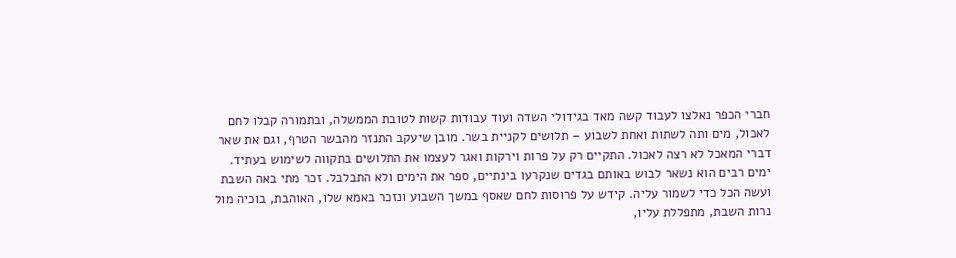חברי הכפר נאלצו לעבוד קשה מאד בגידולי השדה ועוד עבודות קשות לטובת הממשלה, ובתמורה קבלו לחם לאכול, מים ותה לשתות ואחת לשבוע – תלושים לקניית בשר. מובן שיעקב התנזר מהבשר הטרף, וגם את שאר דברי המאכל לא רצה לאכול. התקיים רק על פרות וירקות ואגר לעצמו את התלושים בתקווה לשימוש בעתיד.
ימים רבים הוא נשאר לבוש באותם בגדים שנקרעו בינתיים, ספר את הימים ולא התבלבל. זכר מתי באה השבת ועשה הכל כדי לשמור עליה. קידש על פרוסות לחם שאסף במשך השבוע ונזכר באמא שלו, האוהבת, בוכיה מול נרות השבת, מתפללת עליו,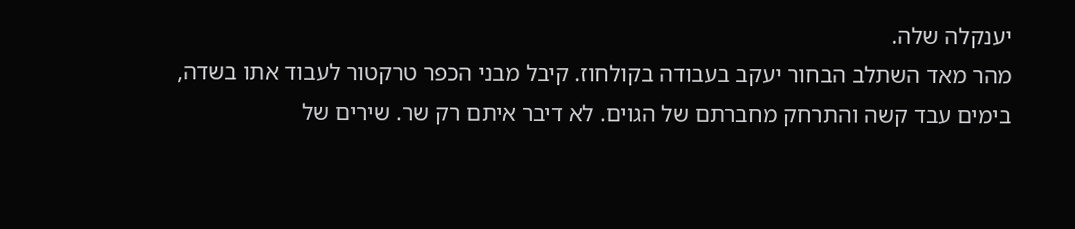יענקלה שלה.
מהר מאד השתלב הבחור יעקב בעבודה בקולחוז. קיבל מבני הכפר טרקטור לעבוד אתו בשדה, בימים עבד קשה והתרחק מחברתם של הגוים. לא דיבר איתם רק שר. שירים של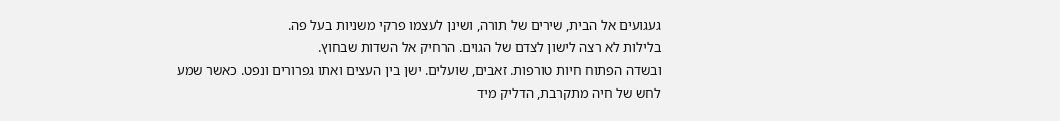געגועים אל הבית, שירים של תורה, ושינן לעצמו פרקי משניות בעל פה.
בלילות לא רצה לישון לצדם של הגוים. הרחיק אל השדות שבחוץ.
ובשדה הפתוח חיות טורפות. זאבים, שועלים. ישן בין העצים ואתו גפרורים ונפט. כאשר שמע לחש של חיה מתקרבת, הדליק מיד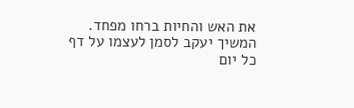את האש והחיות ברחו מפחד.
המשיך יעקב לסמן לעצמו על דף כל יום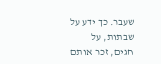שעבר. כך ידע על שבתות, על חגים, זכר אותם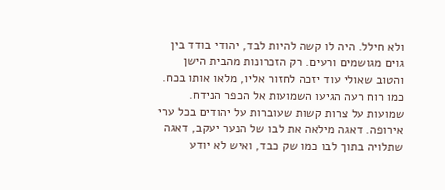ולא חילל. היה לו קשה להיות לבד, יהודי בודד בין גוים מגושמים ורעים. רק הזכרונות מהבית הישן והטוב שאולי עוד יזכה לחזור אליו, מלאו אותו בכח.
כמו רוח רעה הגיעו השמועות אל הכפר הנידח. שמועות על צרות קשות שעוברות על יהודים בכל ערי אירופה. דאגה מילאה את לבו של הנער יעקב, דאגה שתלויה בתוך לבו כמו שק כבד, ואיש לא יודע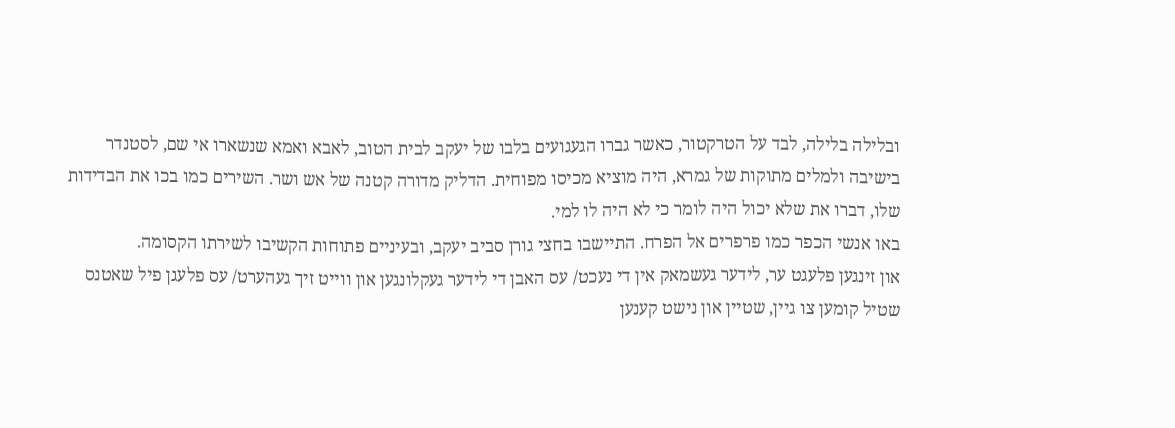ובלילה בלילה, לבד על הטרקטור, כאשר גברו הגעגועים בלבו של יעקב לבית הטוב, לאבא ואמא שנשארו אי שם, לסטנדר בישיבה ולמלים מתוקות של גמרא, היה מוציא מכיסו מפוחית. הדליק מדורה קטנה של אש ושר. השירים כמו בכו את הבדידות שלו, דברו את שלא יכול היה לומר כי לא היה לו למי.
באו אנשי הכפר כמו פרפרים אל הפרח. התיישבו בחצי גורן סביב יעקב, ובעיניים פתוחות הקשיבו לשירתו הקסומה.
און זינגען פלעגט ער, לידער געשמאק אין די נעכט/ עס האבן די לידער געקלונגען און ווייט זיך געהערט/ עס פלעגן פיל שאטנס שטיל קומען צו גיין, שטיין און נישט קענען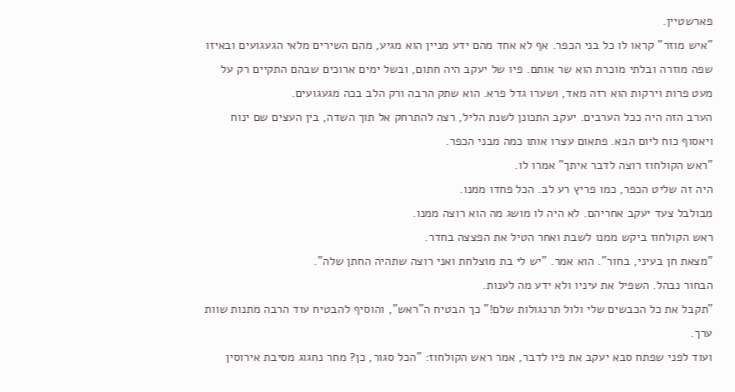פארשטיין.
"איש מוזר" קראו לו כל בני הכפר. אף לא אחד מהם ידע מניין הוא מגיע, מהם השירים מלאי הגעגועים ובאיזו שפה מוזרה ובלתי מוכרת הוא שר אותם. פיו של יעקב היה חתום, ובשל ימים ארוכים שבהם התקיים רק על מעט פרות וירקות הוא רזה מאד, ושערו גדל פרא. הוא שתק הרבה ורק הלב בכה מגעגועים.
הערב הזה היה ככל הערבים. יעקב התכונן לשנת הליל, רצה להתרחק אל תוך השדה, בין העצים שם ינוח ויאסוף כוח ליום הבא. פתאום עצרו אותו כמה מבני הכפר.
"ראש הקולחוז רוצה לדבר איתך" אמרו לו.
היה זה שליט הכפר, כמו פריץ רע לב. הכל פחדו ממנו.
מבולבל צעד יעקב אחריהם. לא היה לו מושג מה הוא רוצה ממנו.
ראש הקולחוז ביקש ממנו לשבת ואחר הטיל את הפצצה בחדר.
"מצאת חן בעיני, בחור". הוא אמר. "יש לי בת מוצלחת ואני רוצה שתהיה החתן שלה".
הבחור נבהל. השפיל את עיניו ולא ידע מה לענות.
"תקבל את כל הכבשים שלי ולול תרנגולות שלם!" כך הבטיח ה"ראש", והוסיף להבטיח עוד הרבה מתנות שוות ערך.
ועוד לפני שפתח סבא יעקב את פיו לדבר, אמר ראש הקולחוז: "הכל סגור, כן? מחר נחגוג מסיבת אירוסין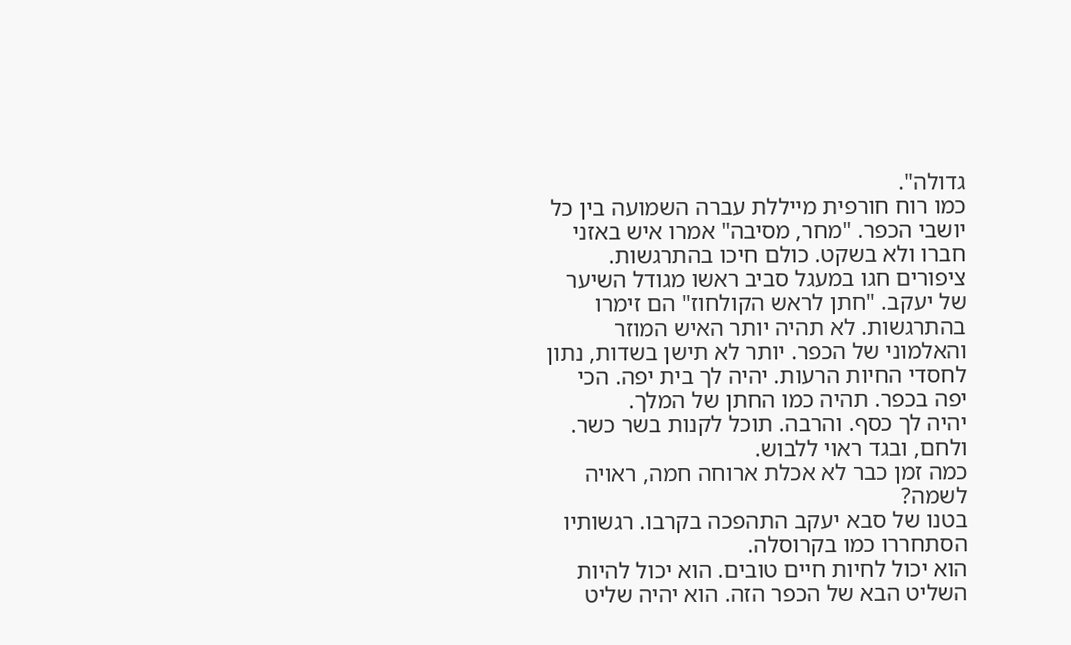גדולה".
כמו רוח חורפית מייללת עברה השמועה בין כל יושבי הכפר. "מחר, מסיבה" אמרו איש באזני חברו ולא בשקט. כולם חיכו בהתרגשות.
ציפורים חגו במעגל סביב ראשו מגודל השיער של יעקב. "חתן לראש הקולחוז" הם זימרו בהתרגשות. לא תהיה יותר האיש המוזר והאלמוני של הכפר. יותר לא תישן בשדות, נתון לחסדי החיות הרעות. יהיה לך בית יפה. הכי יפה בכפר. תהיה כמו החתן של המלך.
יהיה לך כסף. והרבה. תוכל לקנות בשר כשר. ולחם, ובגד ראוי ללבוש.
כמה זמן כבר לא אכלת ארוחה חמה, ראויה לשמה?
בטנו של סבא יעקב התהפכה בקרבו. רגשותיו הסתחררו כמו בקרוסלה.
הוא יכול לחיות חיים טובים. הוא יכול להיות השליט הבא של הכפר הזה. הוא יהיה שליט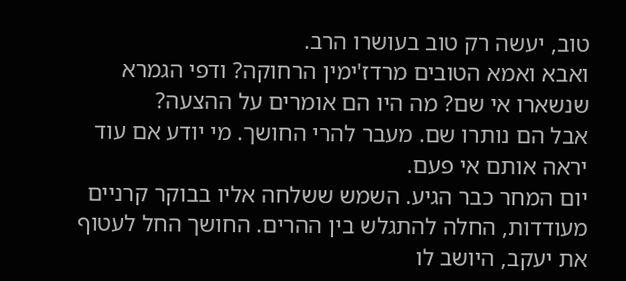טוב, יעשה רק טוב בעושרו הרב.
ואבא ואמא הטובים מרדז'ימין הרחוקה? ודפי הגמרא שנשארו אי שם? מה היו הם אומרים על ההצעה?
אבל הם נותרו שם. מעבר להרי החושך. מי יודע אם עוד יראה אותם אי פעם.
יום המחר כבר הגיע. השמש ששלחה אליו בבוקר קרניים מעודדות, החלה להתגלש בין ההרים. החושך החל לעטוף את יעקב, היושב לו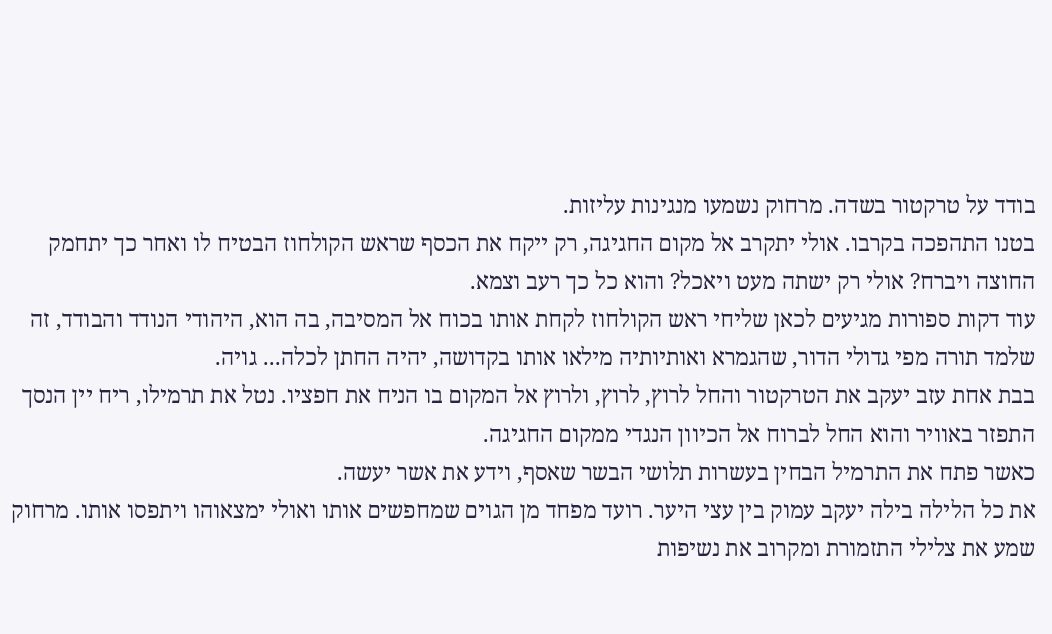בודד על טרקטור בשדה. מרחוק נשמעו מנגינות עליזות.
בטנו התהפכה בקרבו. אולי יתקרב אל מקום החגיגה, רק ייקח את הכסף שראש הקולחוז הבטיח לו ואחר כך יתחמק החוצה ויברח? אולי רק ישתה מעט ויאכל? והוא כל כך רעב וצמא.
עוד דקות ספורות מגיעים לכאן שליחי ראש הקולחוז לקחת אותו בכוח אל המסיבה, בה הוא, היהודי הנודד והבודד, זה שלמד תורה מפי גדולי הדור, שהגמרא ואותיותיה מילאו אותו בקדושה, יהיה החתן לכלה... גויה.
בבת אחת עזב יעקב את הטרקטור והחל לרוץ, לרוץ, ולרוץ אל המקום בו הניח את חפציו. נטל את תרמילו, ריח יין הנסך התפזר באוויר והוא החל לברוח אל הכיוון הנגדי ממקום החגיגה.
כאשר פתח את התרמיל הבחין בעשרות תלושי הבשר שאסף, וידע את אשר יעשה.
את כל הלילה בילה יעקב עמוק בין עצי היער. רועד מפחד מן הגוים שמחפשים אותו ואולי ימצאוהו ויתפסו אותו. מרחוק שמע את צלילי התזמורת ומקרוב את נשיפות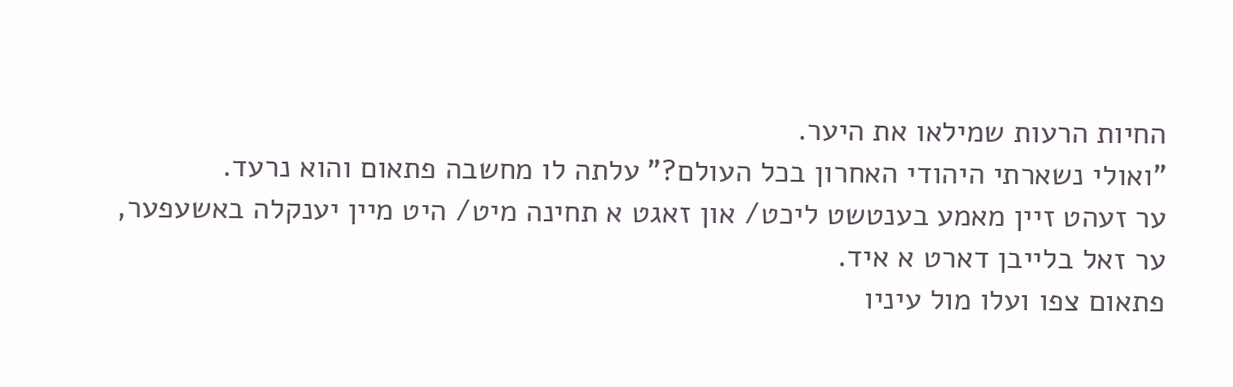החיות הרעות שמילאו את היער.
"ואולי נשארתי היהודי האחרון בכל העולם?" עלתה לו מחשבה פתאום והוא נרעד.
ער זעהט זיין מאמע בענטשט ליכט/ און זאגט א תחינה מיט/ היט מיין יענקלה באשעפער, ער זאל בלייבן דארט א איד.
פתאום צפו ועלו מול עיניו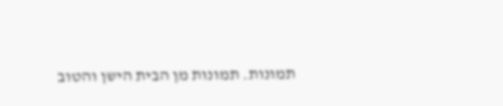תמונות. תמונות מן הבית הישן והטוב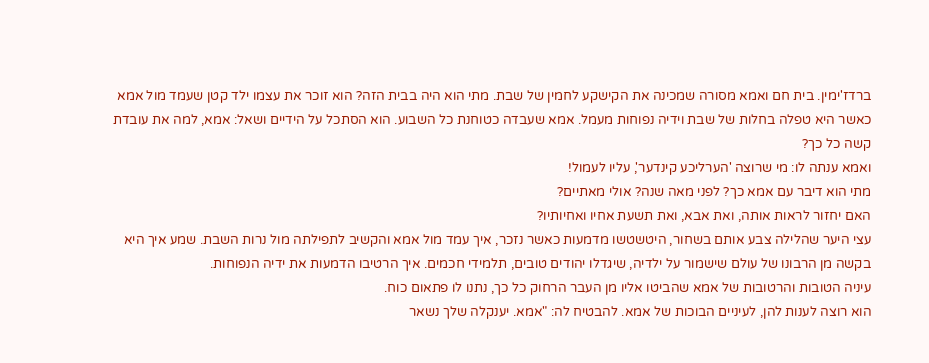ברדז'ימין. בית חם ואמא מסורה שמכינה את הקישקע לחמין של שבת. מתי הוא היה בבית הזה? הוא זוכר את עצמו ילד קטן שעמד מול אמא כאשר היא טפלה בחלות של שבת וידיה נפוחות מעמל. אמא שעבדה כטוחנת כל השבוע. הוא הסתכל על הידיים ושאל: אמא, למה את עובדת קשה כל כך?
ואמא ענתה לו: מי שרוצה 'הערליכע קינדער', עליו לעמול!
מתי הוא דיבר עם אמא כך? לפני מאה שנה? אולי מאתיים?
האם יחזור לראות אותה, ואת אבא, ואת תשעת אחיו ואחיותיו?
עצי היער שהלילה צבע אותם בשחור, היטשטשו מדמעות כאשר נזכר, איך עמד מול אמא והקשיב לתפילתה מול נרות השבת. שמע איך היא בקשה מן הרבונו של עולם שישמור על ילדיה, שיגדלו יהודים טובים, תלמידי חכמים. איך הרטיבו הדמעות את ידיה הנפוחות.
עיניה הטובות והרטובות של אמא שהביטו אליו מן העבר הרחוק כל כך, נתנו לו פתאום כוח.
הוא רוצה לענות להן, לעיניים הבוכות של אמא. להבטיח לה: "אמא. יענקלה שלך נשאר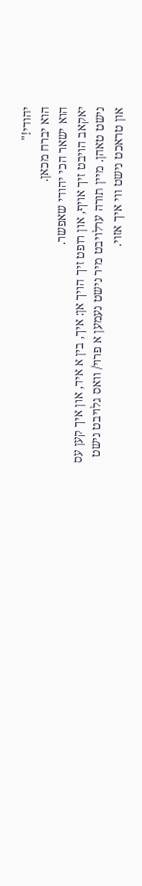יהודי!"
הוא יברח מכאן.
הוא ישאר הכי יהודי שאפשר.
יאקאב הויבט זיך אויף, און רופט זיך הויך אן: איך, בין א איד, און איך קען עס נישט טאהן. מיין תורה ערלויבט מיר נישט נעמען א פרוי/ וואס גלויבט נישט און טראכט נישט ווי איך אזוי.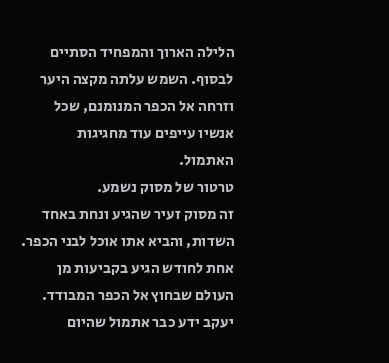הלילה הארוך והמפחיד הסתיים לבסוף. השמש עלתה מקצה היער וזרחה אל הכפר המנומנם, שכל אנשיו עייפים עוד מחגיגות האתמול.
טרטור של מסוק נשמע.
זה מסוק זעיר שהגיע ונחת באחד השדות, והביא אתו אוכל לבני הכפר. אחת לחודש הגיע בקביעות מן העולם שבחוץ אל הכפר המבודד.
יעקב ידע כבר אתמול שהיום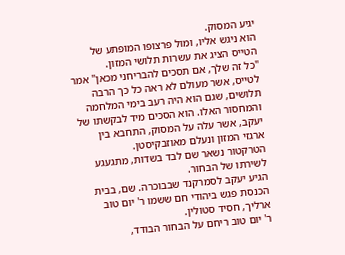יגיע המסוק.
הוא ניגש אליו, ומול פרצופו המופתע של הטייס הציג את עשרות תלושי המזון.
"כל זה שלך, אם תסכים להבריחני מכאן" אמר לטייס, אשר מעולם לא ראה כל כך הרבה תלושים, שגם הוא היה רעב בימי המלחמה והמחסור האלו. הוא הסכים מיד לבקשתו של יעקב, אשר עלה על המסוק, התחבא בין ארגזי המזון ונעלם מאוזבקיסטן.
הטרקטור נשאר שם לבד בשדות, מתגעגע לשירתו של הבחור.
הגיע יעקב לסמרקנד שבבוכרה. שם, בבית הכנסת פגש ביהודי חם ששמו ר' יום טוב ארליך, חסיד סטולין.
ר' יום טוב ריחם על הבחור הבודד,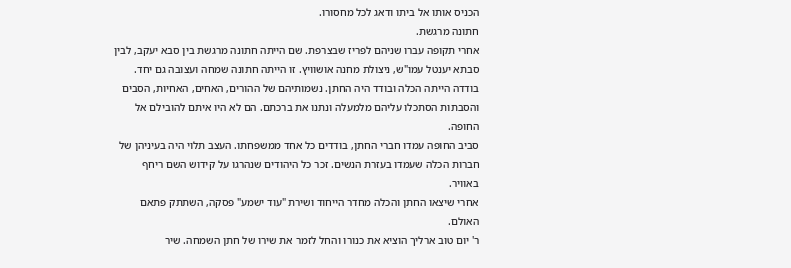הכניס אותו אל ביתו ודאג לכל מחסורו.
חתונה מרגשת.
אחרי תקופה עברו שניהם לפריז שבצרפת. שם הייתה חתונה מרגשת בין סבא יעקב, לבין סבתא יענטל עמו"ש, ניצולת מחנה אושוויץ. זו הייתה חתונה שמחה ועצובה גם יחד. בודדה הייתה הכלה ובודד היה החתן. נשמותיהם של ההורים, האחים, האחיות, הסבים והסבתות הסתכלו עליהם מלמעלה ונתנו את ברכתם. הם לא היו איתם להובילם אל החופה.
סביב החופה עמדו חברי החתן, בודדים כל אחד ממשפחתו. העצב תלוי היה בעיניהן של חברות הכלה שעמדו בעזרת הנשים. זכר כל היהודים שנהרגו על קידוש השם ריחף באוויר.
אחרי שיצאו החתן והכלה מחדר הייחוד ושירת "עוד ישמע" פסקה, השתתק פתאם האולם.
ר' יום טוב ארליך הוציא את כנורו והחל לזמר את שירו של חתן השמחה. שיר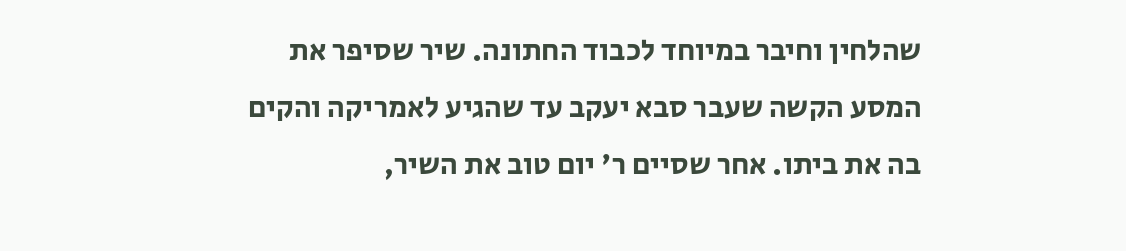שהלחין וחיבר במיוחד לכבוד החתונה. שיר שסיפר את המסע הקשה שעבר סבא יעקב עד שהגיע לאמריקה והקים בה את ביתו. אחר שסיים ר' יום טוב את השיר,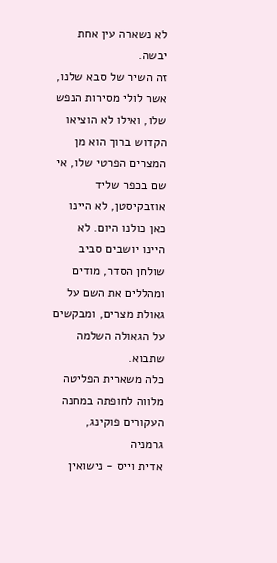לא נשארה עין אחת יבשה.
זה השיר של סבא שלנו, אשר לולי מסירות הנפש שלו, ואילו לא הוציאו הקדוש ברוך הוא מן המצרים הפרטי שלו, אי שם בכפר שליד אוזבקיסטן, לא היינו כאן כולנו היום. לא היינו יושבים סביב שולחן הסדר, מודים ומהללים את השם על גאולת מצרים, ומבקשים על הגאולה השלמה שתבוא.
כלה משארית הפליטה מלווה לחופתה במחנה העקורים פוקינג, גרמניה
אדית וייס - נישואין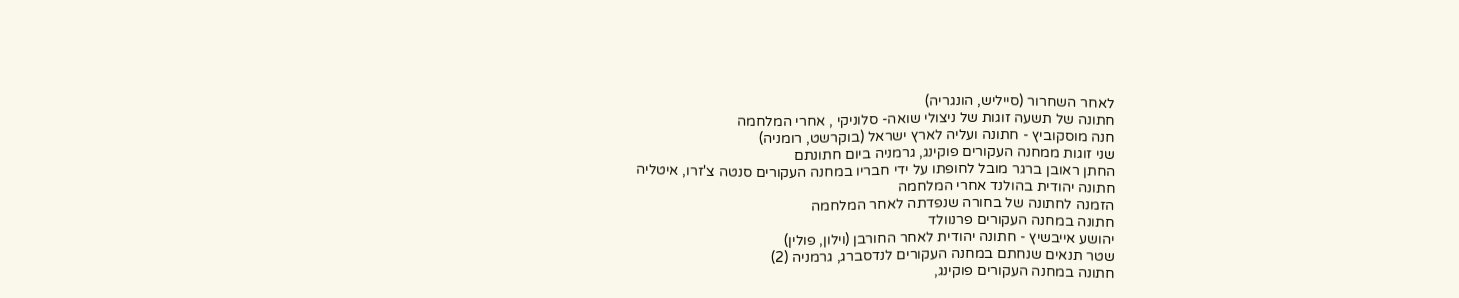לאחר השחרור (סייליש, הונגריה)
חתונה של תשעה זוגות של ניצולי שואה- סלוניקי , אחרי המלחמה
חנה מוסקוביץ - חתונה ועליה לארץ ישראל (בוקרשט, רומניה)
שני זוגות ממחנה העקורים פוקינג, גרמניה ביום חתונתם
החתן ראובן ברגר מובל לחופתו על ידי חבריו במחנה העקורים סנטה צ'זרו, איטליה
חתונה יהודית בהולנד אחרי המלחמה
הזמנה לחתונה של בחורה שנפדתה לאחר המלחמה
חתונה במחנה העקורים פרנוולד
יהושע אייבשיץ - חתונה יהודית לאחר החורבן (וילון, פולין)
שטר תנאים שנחתם במחנה העקורים לנדסברג, גרמניה (2)
חתונה במחנה העקורים פוקינג,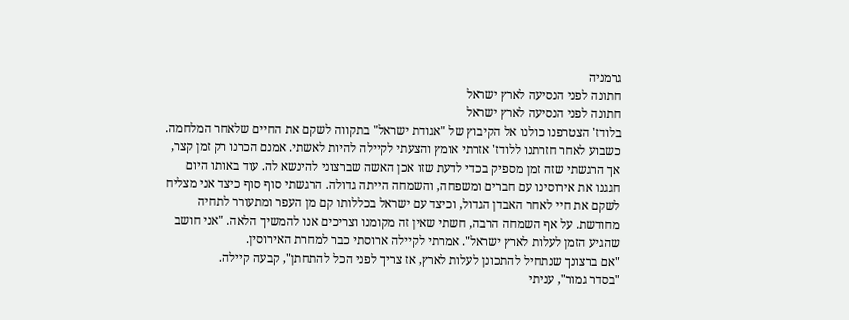גרמניה
חתונה לפני הנסיעה לארץ ישראל
חתונה לפני הנסיעה לארץ ישראל
בלודז' הצטרפנו כולנו אל הקיבוץ של "אגודת ישראל" בתקווה לשקם את החיים שלאחר המלחמה.
כשבוע לאחר חזרתנו ללודז' אזרתי אומץ והצעתי לקיילה להיות לאשתי. אמנם הכרנו רק זמן קצר, אך הרגשתי שזה זמן מספיק בכדי לדעת שזו אכן האשה שברצוני להינשא לה. עוד באותו היום חגגנו את אירוסינו עם חברים ומשפחה, והשמחה הייתה גדולה. הרגשתי סוף סוף כיצד אני מצליח לשקם את חיי לאחר האבדן הגדול, וכיצד עם ישראל בכללותו קם מן העפר ומתעורר לתחיה מחודשת. על אף השמחה הרבה, חשתי שאין זה מקומנו וצריכים אנו להמשיך הלאה. "אני חושב שהגיע הזמן לעלות לארץ ישראל". אמרתי לקיילה ארוסתי כבר למחרת האירוסין.
"אם ברצונך שנתחיל להתכונן לעלות לארץ, אז צריך לפני הכל להתחתן", קבעה קיילה.
"בסדר גמור", עניתי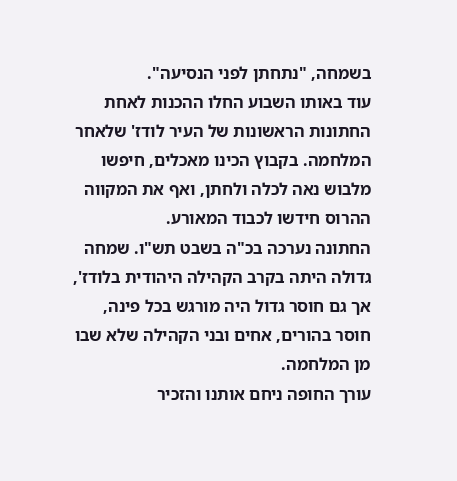בשמחה, "נתחתן לפני הנסיעה".
עוד באותו השבוע החלו ההכנות לאחת החתונות הראשונות של העיר לודז' שלאחר המלחמה. בקבוץ הכינו מאכלים, חיפשו מלבוש נאה לכלה ולחתן, ואף את המקווה ההרוס חידשו לכבוד המאורע.
החתונה נערכה בכ"ה בשבט תש"ו. שמחה גדולה היתה בקרב הקהילה היהודית בלודז', אך גם חוסר גדול היה מורגש בכל פינה, חוסר בהורים, אחים ובני הקהילה שלא שבו מן המלחמה.
עורך החופה ניחם אותנו והזכיר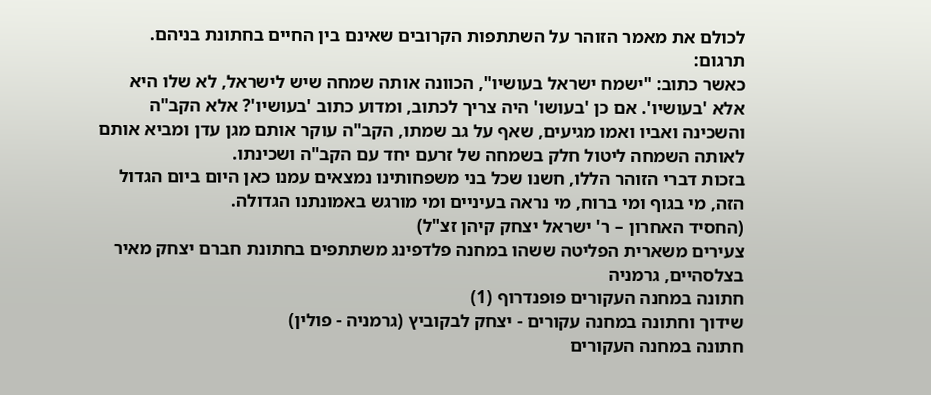לכולם את מאמר הזוהר על השתתפות הקרובים שאינם בין החיים בחתונת בניהם.
תרגום:
כאשר כתוב: "ישמח ישראל בעושיו", הכוונה אותה שמחה שיש לישראל, לא שלו היא אלא 'בעושיו'. אם כן 'בעושו' היה צריך לכתוב, ומדוע כתוב 'בעושיו'? אלא הקב"ה והשכינה ואביו ואמו מגיעים, שאף על גב שמתו, הקב"ה עוקר אותם מגן עדן ומביא אותם לאותה השמחה ליטול חלק בשמחה של זרעם יחד עם הקב"ה ושכינתו.
בזכות דברי הזוהר הללו, חשנו שכל בני משפחותינו נמצאים עמנו כאן היום ביום הגדול הזה, מי בגוף ומי ברוח, מי נראה בעיניים ומי מורגש באמונתנו הגדולה.
(החסיד האחרון – ר' ישראל יצחק קיהן זצ"ל)
צעירים משארית הפליטה ששהו במחנה פלדפינג משתתפים בחתונת חברם יצחק מאיר בצלסהיים, גרמניה
חתונה במחנה העקורים פופנדרוף (1)
שידוך וחתונה במחנה עקורים - יצחק לבקוביץ (גרמניה - פולין)
חתונה במחנה העקורים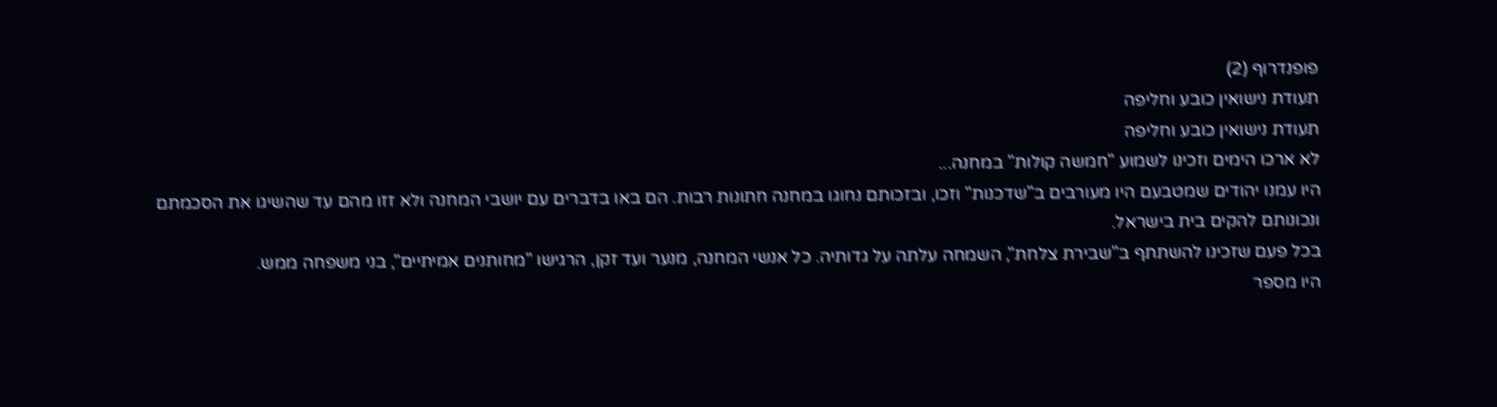פופנדרוף (2)
תעודת נישואין כובע וחליפה
תעודת נישואין כובע וחליפה
לא ארכו הימים וזכינו לשמוע "חמשה קולות" במחנה...
היו עמנו יהודים שמטבעם היו מעורבים ב"שדכנות" וזכו, ובזכותם נחוגו במחנה חתונות רבות. הם באו בדברים עם יושבי המחנה ולא זזו מהם עד שהשיגו את הסכמתם ונכונותם להקים בית בישראל.
בכל פעם שזכינו להשתתף ב"שבירת צלחת", השמחה עלתה על גדותיה. כל אנשי המחנה, מנער ועד זקן, הרגישו "מחותנים אמיתיים", בני משפחה ממש.
היו מספר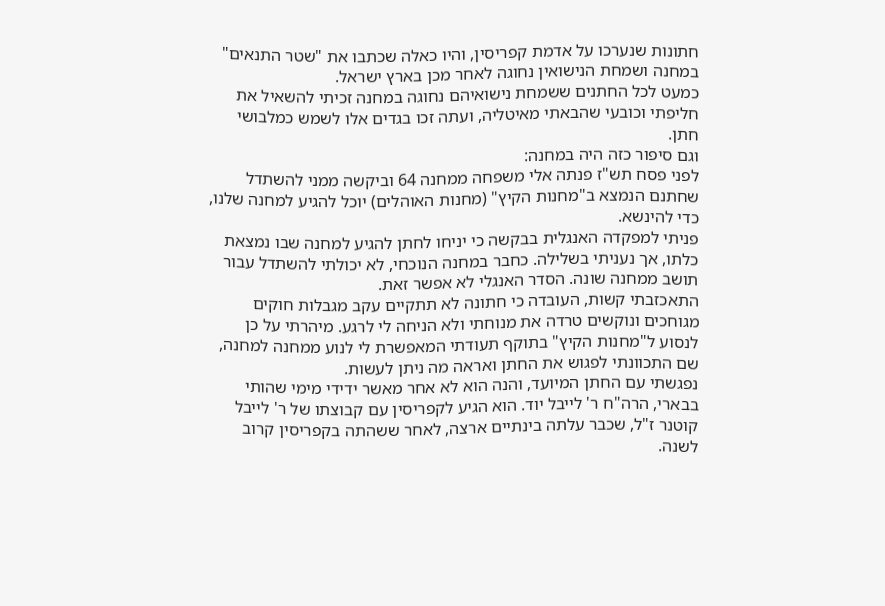חתונות שנערכו על אדמת קפריסין, והיו כאלה שכתבו את "שטר התנאים" במחנה ושמחת הנישואין נחוגה לאחר מכן בארץ ישראל.
כמעט לכל החתנים ששמחת נישואיהם נחוגה במחנה זכיתי להשאיל את חליפתי וכובעי שהבאתי מאיטליה, ועתה זכו בגדים אלו לשמש כמלבושי חתן.
וגם סיפור כזה היה במחנה:
לפני פסח תש"ז פנתה אלי משפחה ממחנה 64 וביקשה ממני להשתדל שחתנם הנמצא ב"מחנות הקיץ" (מחנות האוהלים) יוכל להגיע למחנה שלנו, כדי להינשא.
פניתי למפקדה האנגלית בבקשה כי יניחו לחתן להגיע למחנה שבו נמצאת כלתו, אך נעניתי בשלילה. כחבר במחנה הנוכחי, לא יכולתי להשתדל עבור תושב ממחנה שונה. הסדר האנגלי לא אפשר זאת.
התאכזבתי קשות, העובדה כי חתונה לא תתקיים עקב מגבלות חוקים מגוחכים ונוקשים טרדה את מנוחתי ולא הניחה לי לרגע. מיהרתי על כן לנסוע ל"מחנות הקיץ" בתוקף תעודתי המאפשרת לי לנוע ממחנה למחנה, שם התכוונתי לפגוש את החתן ואראה מה ניתן לעשות.
נפגשתי עם החתן המיועד, והנה הוא לא אחר מאשר ידידי מימי שהותי בבארי, הרה"ח ר' לייבל יוד. הוא הגיע לקפריסין עם קבוצתו של ר' לייבל קוטנר ז"ל, שכבר עלתה בינתיים ארצה, לאחר ששהתה בקפריסין קרוב לשנה.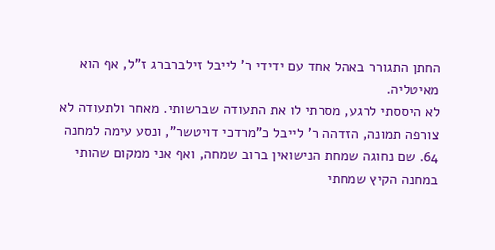החתן התגורר באהל אחד עם ידידי ר' לייבל זילברברג ז"ל, אף הוא מאיטליה.
לא היססתי לרגע, מסרתי לו את התעודה שברשותי. מאחר ולתעודה לא צורפה תמונה, הזדהה ר' לייבל כ"מרדכי דויטשר", ונסע עימה למחנה 64. שם נחוגה שמחת הנישואין ברוב שמחה, ואף אני ממקום שהותי במחנה הקיץ שמחתי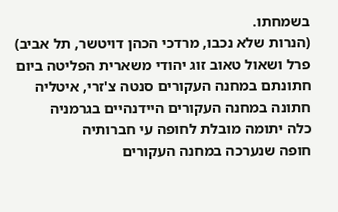בשמחתו.
(הנרות שלא נכבו, מרדכי הכהן דויטשר, תל אביב)
פרל ושאול טאוב זוג יהודי משארית הפליטה ביום חתונתם במחנה העקורים סנטה צ'זרי, איטליה
חתונה במחנה העקורים היידנהיים בגרמניה
כלה יתומה מובלת לחופה עי חברותיה
חופה שנערכה במחנה העקורים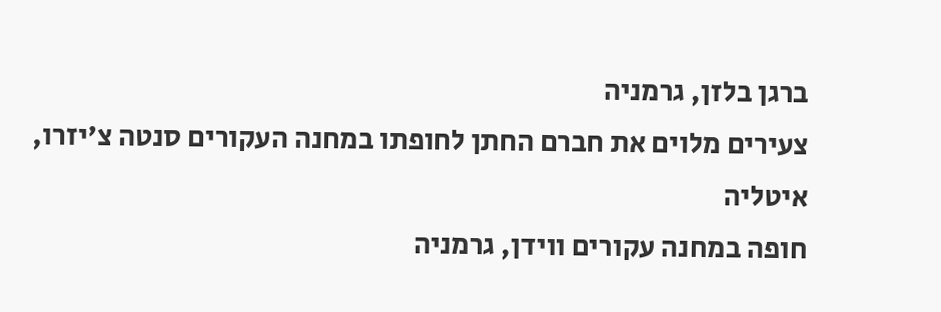ברגן בלזן, גרמניה
צעירים מלוים את חברם החתן לחופתו במחנה העקורים סנטה צ'יזרו, איטליה
חופה במחנה עקורים ווידן, גרמניה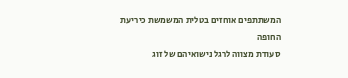המשתתפים אוחזים בטלית המשמשת כיריעת החופה
סעודת מצווה לרגל נישואיהם של זוג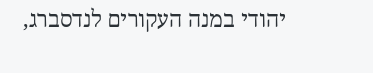יהודי במנה העקורים לנדסברג,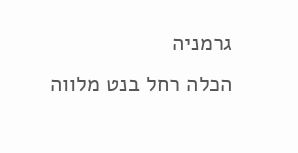גרמניה
הכלה רחל בנט מלווה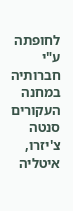לחופתה ע"י חברותיה במחנה העקורים סנטה צ'יזרו, איטליה